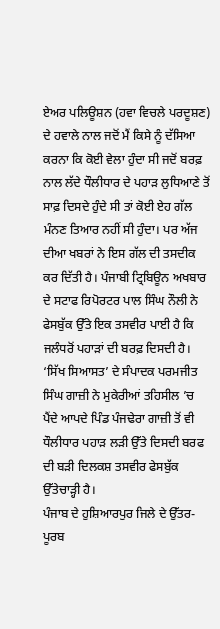ਏਅਰ ਪਲਿਊਸ਼ਨ (ਹਵਾ ਵਿਚਲੇ ਪਰਦੂਸ਼ਣ) ਦੇ ਹਵਾਲੇ ਨਾਲ ਜਦੋਂ ਮੈਂ ਕਿਸੇ ਨੂੰ ਦੱਸਿਆ ਕਰਨਾ ਕਿ ਕੋਈ ਵੇਲਾ ਹੁੰਦਾ ਸੀ ਜਦੋਂ ਬਰਫ਼ ਨਾਲ ਲੱਦੇ ਧੌਲੀਧਾਰ ਦੇ ਪਹਾੜ ਲੁਧਿਆਣੇ ਤੋਂ ਸਾਫ਼ ਦਿਸਦੇ ਹੁੰਦੇ ਸੀ ਤਾਂ ਕੋਈ ਏਹ ਗੱਲ ਮੰਨਣ ਤਿਆਰ ਨਹੀਂ ਸੀ ਹੁੰਦਾ। ਪਰ ਅੱਜ ਦੀਆ ਖਬਰਾਂ ਨੇ ਇਸ ਗੱਲ ਦੀ ਤਸਦੀਕ ਕਰ ਦਿੱਤੀ ਹੈ। ਪੰਜਾਬੀ ਟ੍ਰਿਬਿਊਨ ਅਖਬਾਰ ਦੇ ਸਟਾਫ ਰਿਪੋਰਟਰ ਪਾਲ ਸਿੰਘ ਨੌਲੀ ਨੇ ਫੇਸਬੁੱਕ ਉੱਤੇ ਇਕ ਤਸਵੀਰ ਪਾਈ ਹੈ ਕਿ ਜਲੰਧਰੋਂ ਪਹਾੜਾਂ ਦੀ ਬਰਫ਼ ਦਿਸਦੀ ਹੈ। ‘ਸਿੱਖ ਸਿਆਸਤ’ ਦੇ ਸੰਪਾਦਕ ਪਰਮਜੀਤ ਸਿੰਘ ਗਾਜ਼ੀ ਨੇ ਮੁਕੇਰੀਆਂ ਤਹਿਸੀਲ ’ਚ ਪੈਂਦੇ ਆਪਦੇ ਪਿੰਡ ਪੰਜਢੇਰਾ ਗਾਜ਼ੀ ਤੋਂ ਵੀ ਧੌਲੀਧਾਰ ਪਹਾੜ ਲੜੀ ਉੱਤੇ ਦਿਸਦੀ ਬਰਫ ਦੀ ਬੜੀ ਦਿਲਕਸ਼ ਤਸਵੀਰ ਫੇਸਬੁੱਕ ਉੱਤੇਚਾੜ੍ਹੀ ਹੈ।
ਪੰਜਾਬ ਦੇ ਹੁਸ਼ਿਆਰਪੁਰ ਜਿਲੇ ਦੇ ਉੱਤਰ-ਪੂਰਬ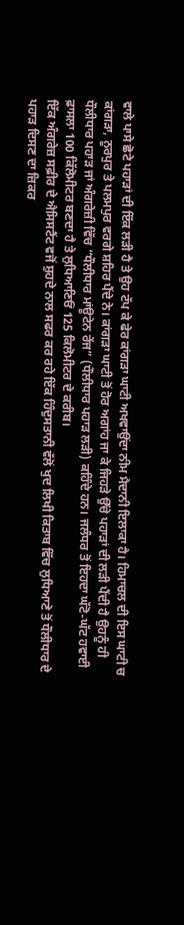ਵਾਲੇ ਪਾਸੇ ਛੋਟੇ ਪਹਾੜਾਂ ਦੀ ਇੱਕ ਲੜੀ ਹੈ ਤੇ ਉਹ ਟੱਪ ਕੇ ਫੇਰ ਕਾਂਗੜਾ ਘਾਟੀ ਅਖਵਾਉਂਦਾ ਨੀਮ ਮੈਦਾਨੀ ਇਲਾਕਾ ਹੈ। ਹਿਮਾਚਲ ਦੀ ਇਸ ਘਾਟੀ ਚ ਕਾਂਗੜਾ, ਨੂਰਪੁਰ ਤੇ ਪਲਮਪੁਰ ਵਰਗੇ ਸ਼ਹਿਰ ਪੈਂਦੇ ਨੇ। ਕਾਂਗੜਾ ਘਾਟੀ ਤੋਂ ਹੋਰ ਅਗਾਂਹ ਜਾ ਕੇ ਜਿਹੜੇ ਉੱਚੇ ਪਹਾੜਾਂ ਦੀ ਲੜੀ ਪੈਂਦੀ ਹੈ ਉਹਨੂੰ ਹੀ ਧੌਲੀਧਾਰ ਪਹਾੜ ਜਾਂ ਅੰਗਰੇਜ਼ੀ ਵਿੱਚ “ਧੌਲੀਧਾਰ ਮਾਂਊਟੇਨ ਰੇਂਜ” (ਧੌਲੀਧਾਰ ਪਹਾੜ ਲੜੀ) ਕਹਿੰਦੇ ਹਨ। ਜਲੰਧਰ ਤੋਂ ਇਹਦਾ ਘੱਟੋ-ਘੱਟ ਹਵਾਈ ਫ਼ਾਸਲਾ 100 ਕਿੱਲੋਮੀਟਰ ਬਣਦਾ ਹੈ ਤੇ ਲੁਧਿਆਣਿਓਂ 125 ਕਿਲੋਮੀਟਰ ਦੇ ਕਰੀਬ।
ਇੱਕ ਅੰਗਰੇਜ਼ ਸਫ਼ੀਰ ਦੇ ਐਸਿਸਟੈਂਟ ਵਜੋਂ ਸ਼ੁਹਦੇ ਨਾਲ ਸਫਰ ਕਰ ਰਹੇ ਇੱਕ ਹਿੰਦੁਸਤਾਨੀ ਵੱਲੋਂ ਖੁਦ ਲਿਖੀ ਕਿਤਾਬ ਵਿੱਚ ਲੁਧਿਆਣੇ ਤੋਂ ਧੌਲੀਧਾਰ ਦੇ ਪਹਾੜ ਦਿਸਣ ਦਾ ਜ਼ਿਕਰ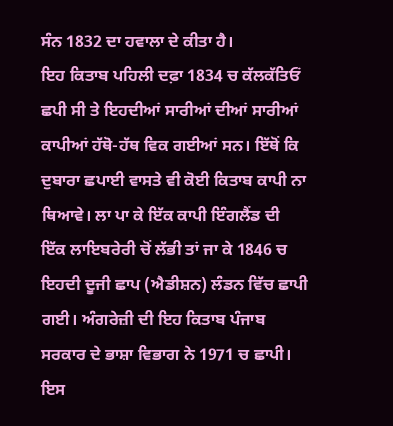ਸੰਨ 1832 ਦਾ ਹਵਾਲਾ ਦੇ ਕੀਤਾ ਹੈ।
ਇਹ ਕਿਤਾਬ ਪਹਿਲੀ ਦਫ਼ਾ 1834 ਚ ਕੱਲਕੱਤਿਓਂ ਛਪੀ ਸੀ ਤੇ ਇਹਦੀਆਂ ਸਾਰੀਆਂ ਦੀਆਂ ਸਾਰੀਆਂ ਕਾਪੀਆਂ ਹੱਥੋ-ਹੱਥ ਵਿਕ ਗਈਆਂ ਸਨ। ਇੱਥੋਂ ਕਿ ਦੁਬਾਰਾ ਛਪਾਈ ਵਾਸਤੇ ਵੀ ਕੋਈ ਕਿਤਾਬ ਕਾਪੀ ਨਾ ਥਿਆਵੇ। ਲਾ ਪਾ ਕੇ ਇੱਕ ਕਾਪੀ ਇੰਗਲੈਂਡ ਦੀ ਇੱਕ ਲਾਇਬਰੇਰੀ ਚੋਂ ਲੱਭੀ ਤਾਂ ਜਾ ਕੇ 1846 ਚ ਇਹਦੀ ਦੂਜੀ ਛਾਪ (ਐਡੀਸ਼ਨ) ਲੰਡਨ ਵਿੱਚ ਛਾਪੀ ਗਈ। ਅੰਗਰੇਜ਼ੀ ਦੀ ਇਹ ਕਿਤਾਬ ਪੰਜਾਬ ਸਰਕਾਰ ਦੇ ਭਾਸ਼ਾ ਵਿਭਾਗ ਨੇ 1971 ਚ ਛਾਪੀ।
ਇਸ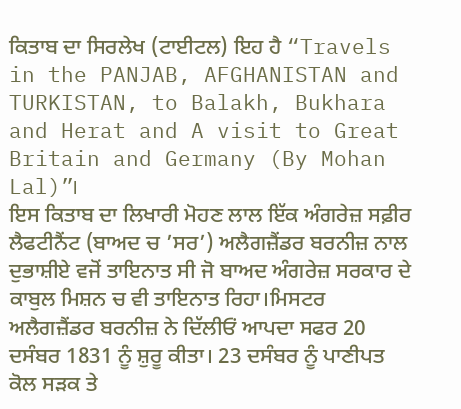ਕਿਤਾਬ ਦਾ ਸਿਰਲੇਖ (ਟਾਈਟਲ) ਇਹ ਹੈ “Travels in the PANJAB, AFGHANISTAN and TURKISTAN, to Balakh, Bukhara and Herat and A visit to Great Britain and Germany (By Mohan Lal)”।
ਇਸ ਕਿਤਾਬ ਦਾ ਲਿਖਾਰੀ ਮੋਹਣ ਲਾਲ ਇੱਕ ਅੰਗਰੇਜ਼ ਸਫ਼ੀਰ ਲੈਫਟੀਨੈਂਟ (ਬਾਅਦ ਚ ’ਸਰ’) ਅਲੈਗਜ਼ੈਂਡਰ ਬਰਨੀਜ਼ ਨਾਲ ਦੁਭਾਸ਼ੀਏ ਵਜੋਂ ਤਾਇਨਾਤ ਸੀ ਜੋ ਬਾਅਦ ਅੰਗਰੇਜ਼ ਸਰਕਾਰ ਦੇ ਕਾਬੁਲ ਮਿਸ਼ਨ ਚ ਵੀ ਤਾਇਨਾਤ ਰਿਹਾ।ਮਿਸਟਰ ਅਲੈਗਜ਼ੈਂਡਰ ਬਰਨੀਜ਼ ਨੇ ਦਿੱਲੀਓਂ ਆਪਦਾ ਸਫਰ 20 ਦਸੰਬਰ 1831 ਨੂੰ ਸ਼ੁਰੂ ਕੀਤਾ। 23 ਦਸੰਬਰ ਨੂੰ ਪਾਣੀਪਤ ਕੋਲ ਸੜਕ ਤੇ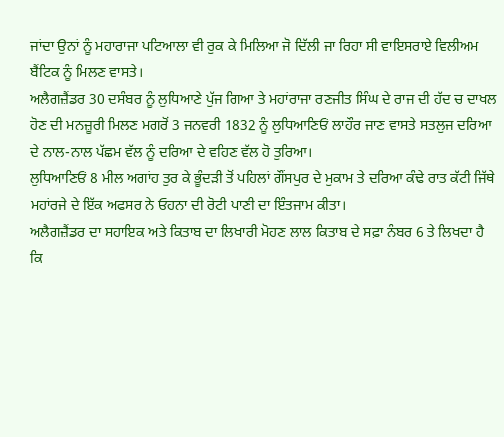ਜਾਂਦਾ ਉਨਾਂ ਨੂੰ ਮਹਾਰਾਜਾ ਪਟਿਆਲਾ ਵੀ ਰੁਕ ਕੇ ਮਿਲਿਆ ਜੋ ਦਿੱਲੀ ਜਾ ਰਿਹਾ ਸੀ ਵਾਇਸਰਾਏ ਵਿਲੀਅਮ ਬੈਂਟਿਕ ਨੂੰ ਮਿਲਣ ਵਾਸਤੇ।
ਅਲੈਗਜ਼ੈਂਡਰ 30 ਦਸੰਬਰ ਨੂੰ ਲੁਧਿਆਣੇ ਪੁੱਜ ਗਿਆ ਤੇ ਮਹਾਂਰਾਜਾ ਰਣਜੀਤ ਸਿੰਘ ਦੇ ਰਾਜ ਦੀ ਹੱਦ ਚ ਦਾਖਲ ਹੋਣ ਦੀ ਮਨਜ਼ੂਰੀ ਮਿਲਣ ਮਗਰੋਂ 3 ਜਨਵਰੀ 1832 ਨੂੰ ਲੁਧਿਆਣਿਓਂ ਲਾਹੌਰ ਜਾਣ ਵਾਸਤੇ ਸਤਲੁਜ ਦਰਿਆ ਦੇ ਨਾਲ-ਨਾਲ ਪੱਛਮ ਵੱਲ ਨੂੰ ਦਰਿਆ ਦੇ ਵਹਿਣ ਵੱਲ ਹੋ ਤੁਰਿਆ।
ਲੁਧਿਆਣਿਓਂ 8 ਮੀਲ ਅਗਾਂਹ ਤੁਰ ਕੇ ਭੂੰਦੜੀ ਤੋਂ ਪਹਿਲਾਂ ਗੌਂਸਪੁਰ ਦੇ ਮੁਕਾਮ ਤੇ ਦਰਿਆ ਕੰਢੇ ਰਾਤ ਕੱਟੀ ਜਿੱਥੇ ਮਹਾਂਰਜੇ ਦੇ ਇੱਕ ਅਫਸਰ ਨੇ ਓਹਨਾ ਦੀ ਰੋਟੀ ਪਾਣੀ ਦਾ ਇੰਤਜਾਮ ਕੀਤਾ।
ਅਲੈਗਜ਼ੈਂਡਰ ਦਾ ਸਹਾਇਕ ਅਤੇ ਕਿਤਾਬ ਦਾ ਲਿਖਾਰੀ ਮੋਹਣ ਲਾਲ ਕਿਤਾਬ ਦੇ ਸਫ਼ਾ ਨੰਬਰ 6 ਤੇ ਲਿਖਦਾ ਹੈ ਕਿ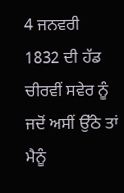4 ਜਨਵਰੀ 1832 ਦੀ ਹੱਡ ਚੀਰਵੀਂ ਸਵੇਰ ਨੂੰ ਜਦੋਂ ਅਸੀਂ ਉੱਠੇ ਤਾਂ ਮੈਨੂੰ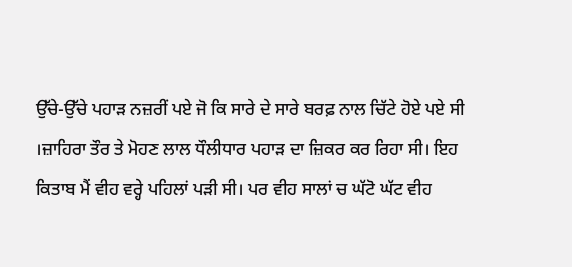ਉੱਚੇ-ਉੱਚੇ ਪਹਾੜ ਨਜ਼ਰੀਂ ਪਏ ਜੋ ਕਿ ਸਾਰੇ ਦੇ ਸਾਰੇ ਬਰਫ਼ ਨਾਲ ਚਿੱਟੇ ਹੋਏ ਪਏ ਸੀ ।ਜ਼ਾਹਿਰਾ ਤੌਰ ਤੇ ਮੋਹਣ ਲਾਲ ਧੌਲੀਧਾਰ ਪਹਾੜ ਦਾ ਜ਼ਿਕਰ ਕਰ ਰਿਹਾ ਸੀ। ਇਹ ਕਿਤਾਬ ਮੈਂ ਵੀਹ ਵਰ੍ਹੇ ਪਹਿਲਾਂ ਪੜੀ ਸੀ। ਪਰ ਵੀਹ ਸਾਲਾਂ ਚ ਘੱਟੋ ਘੱਟ ਵੀਹ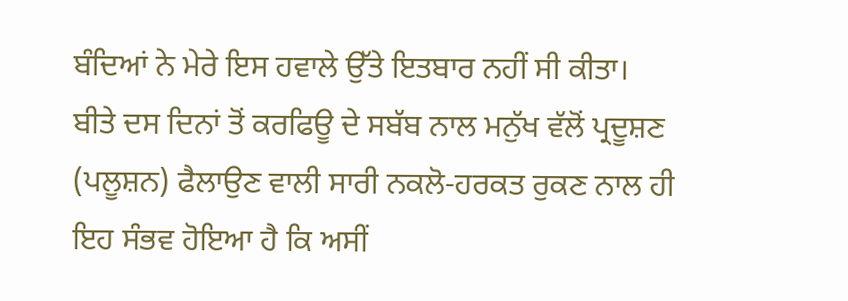ਬੰਦਿਆਂ ਨੇ ਮੇਰੇ ਇਸ ਹਵਾਲੇ ਉੱਤੇ ਇਤਬਾਰ ਨਹੀਂ ਸੀ ਕੀਤਾ।
ਬੀਤੇ ਦਸ ਦਿਨਾਂ ਤੋਂ ਕਰਫਿਊ ਦੇ ਸਬੱਬ ਨਾਲ ਮਨੁੱਖ ਵੱਲੋਂ ਪ੍ਰਦੂਸ਼ਣ (ਪਲੂਸ਼ਨ) ਫੈਲਾਉਣ ਵਾਲੀ ਸਾਰੀ ਨਕਲੋ-ਹਰਕਤ ਰੁਕਣ ਨਾਲ ਹੀ ਇਹ ਸੰਭਵ ਹੋਇਆ ਹੈ ਕਿ ਅਸੀਂ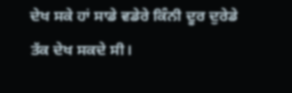ਦੇਖ ਸਕੇ ਹਾਂ ਸਾਡੇ ਵਡੇਰੇ ਕਿੰਨੀ ਦੂਰ ਦੁਰੇਡੇ ਤੱਕ ਦੇਖ ਸਕਦੇ ਸੀ।